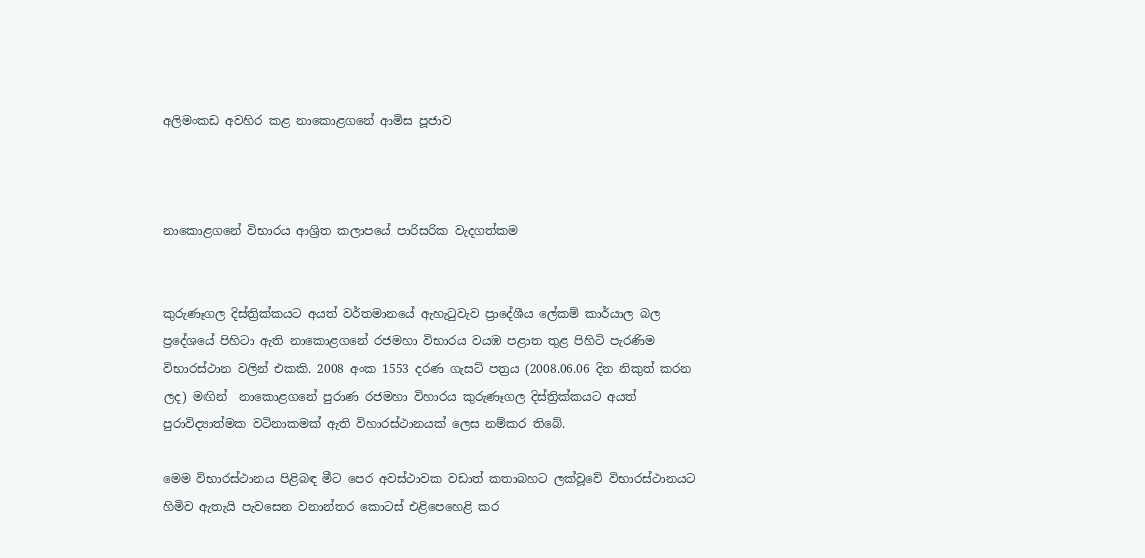අලිමංකඩ අවහිර කළ නාකොළගනේ ආමිස පූජාව



නාකොළගනේ විභාරය ආශ්‍රිත කලාපයේ පාරිසරික වැදගත්කම


කුරුණෑගල දිස්ත්‍රික්කයට අයත් වර්තමානයේ ඇහැටුවැව ප්‍රාදේශීය ලේකම් කාර්යාල බල ප්‍රදේශයේ පිහිටා ඇති නාකොළගනේ රජමහා විභාරය වයඹ පළාත තුළ පිහිටි පැරණිම විභාරස්ථාන වලින් එකකි. 2008 අංක 1553 දරණ ගැසට් පත්‍රය (2008.06.06 දින නිකුත් කරන ලද) මඟින්  නාකොළගනේ පුරාණ රජමහා විහාරය කුරුණෑගල දිස්ත්‍රික්කයට අයත් පුරාවිද්‍යාත්මක වටිනාකමක් ඇති විහාරස්ථානයක් ලෙස නම්කර තිබේ.

මෙම විභාරස්ථානය පිළිබඳ මීට පෙර අවස්ථාවක වඩාත් කතාබහට ලක්වූවේ විභාරස්ථානයට හිමිව ඇතැයි පැවසෙන වනාන්තර කොටස් එළිපෙහෙළි කර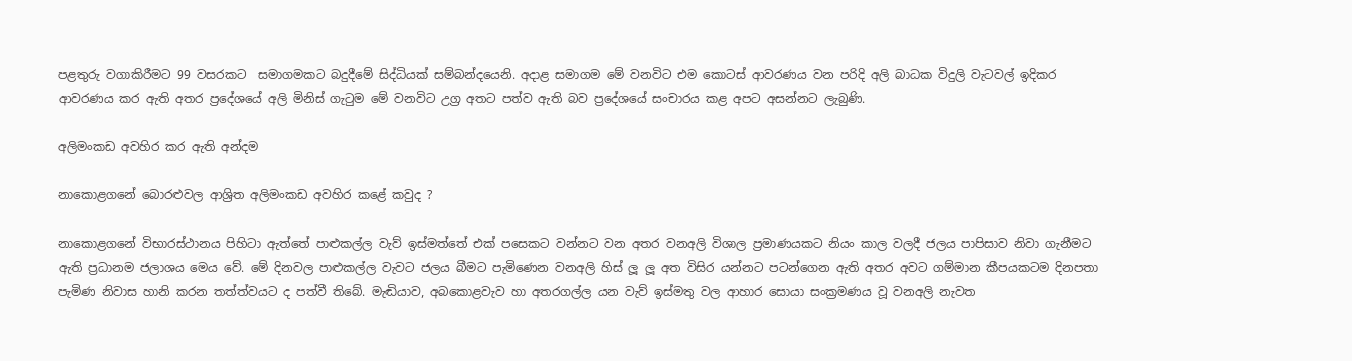පළතුරු වගාකිරීමට 99 වසරකට  සමාගමකට බදුදීමේ සිද්ධියක් සම්බන්දයෙනි. අදාළ සමාගම මේ වනවිට එම කොටස් ආවරණය වන පරිදි අලි බාධක විදුලි වැටවල් ඉදිකර ආවරණය කර ඇති අතර ප්‍රදේශයේ අලි මිනිස් ගැටුම මේ වනවිට උග්‍ර අතට පත්ව ඇති බව ප්‍රදේශයේ සංචාරය කළ අපට අසන්නට ලැබුණි.

අලිමංකඩ අවහිර කර ඇති අන්දම

නාකොළගනේ බොරළුවල ආශ්‍රිත අලිමංකඩ අවහිර කළේ කවුද ?

නාකොළගනේ විභාරස්ථානය පිහිටා ඇත්තේ පාළුකල්ල වැව් ඉස්මත්තේ එක් පසෙකට වන්නට වන අතර වනඅලි විශාල ප්‍රමාණයකට නියං කාල වලදී ජලය පාපිසාව නිවා ගැනීමට ඇති ප්‍රධානම ජලාශය මෙය වේ. මේ දිනවල පාළුකල්ල වැවට ජලය බීමට පැමිණෙන වනඅලි හිස් ලූ ලූ අත විසිර යන්නට පටන්ගෙන ඇති අතර අවට ගම්මාන කීපයකටම දිනපතා පැමිණ නිවාස හානි කරන තත්ත්වයට ද පත්වී තිබේ. මැඬියාව, අබකොළවැව හා අතරගල්ල යන වැව් ඉස්මතු වල ආහාර සොයා සංක්‍රමණය වූ වනඅලි නැවත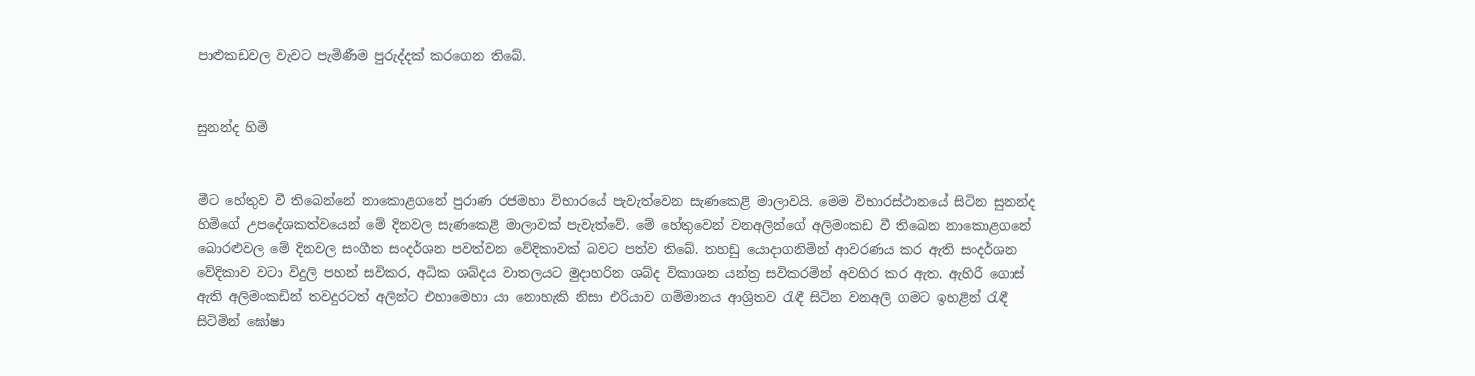පාළුකඩවල වැවට පැමිණීම පුරුද්දක් කරගෙන තිබේ.


සුනන්ද හිමි


මීට හේතුව වී තිබෙන්නේ නාකොළගනේ පුරාණ රජමහා විභාරයේ පැවැත්වෙන සැණකෙළි මාලාවයි. මෙම විභාරස්ථානයේ සිටින සුනන්ද හිමිගේ උපදේශකත්වයෙන් මේ දිනවල සැණකෙළි මාලාවක් පැවැත්වේ. මේ හේතුවෙන් වනඅලින්ගේ අලිමංකඩ වී තිබෙන නාකොළගනේ බොරළුවල මේ දිනවල සංගීත සංදර්ශන පවත්වන වේදිකාවක් බවට පත්ව තිබේ. තහඩු යොදාගනිමින් ආවරණය කර ඇති සංදර්ශන වේදිකාව වටා විදුලි පහන් සවිකර, අධික ශබ්දය වාතලයට මුදාහරින ශබ්ද විකාශන යන්ත්‍ර සවිකරමින් අවහිර කර ඇත. ඇහිරී ගොස් ඇති අලිමංකඩින් තවදුරටත් අලින්ට එහාමෙහා යා නොහැකි නිසා එරියාව ගම්මානය ආශ්‍රිතව රැඳී සිටින වනඅලි ගමට ඉහළින් රැඳී සිටිමින් ඝෝෂා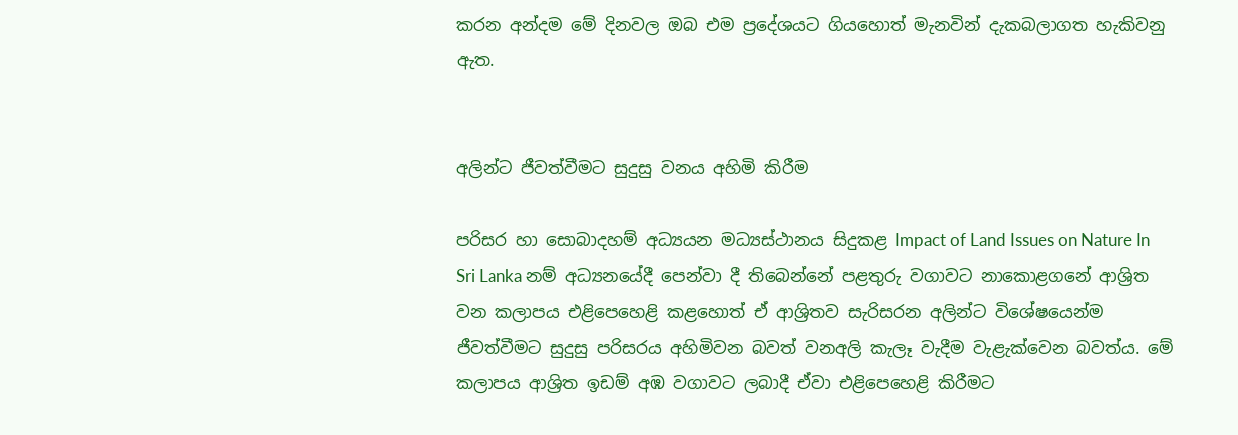කරන අන්දම මේ දිනවල ඔබ එම ප්‍රදේශයට ගියහොත් මැනවින් දැකබලාගත හැකිවනු ඇත.


අලින්ට ජීවත්වීමට සුදුසු වනය අහිමි කිරීම

පරිසර හා සොබාදහම් අධ්‍යයන මධ්‍යස්ථානය සිදුකළ Impact of Land Issues on Nature In Sri Lanka නම් අධ්‍යනයේදී පෙන්වා දී තිබෙන්නේ පළතුරු වගාවට නාකොළගනේ ආශ්‍රිත වන කලාපය එළිපෙහෙළි කළහොත් ඒ ආශ්‍රිතව සැරිසරන අලින්ට විශේෂයෙන්ම ජීවත්වීමට සුදුසු පරිසරය අහිමිවන බවත් වනඅලි කැලෑ වැදීම වැළැක්වෙන බවත්ය. මේ කලාපය ආශ්‍රිත ඉඩම් අඹ වගාවට ලබාදී ඒවා එළිපෙහෙළි කිරීමට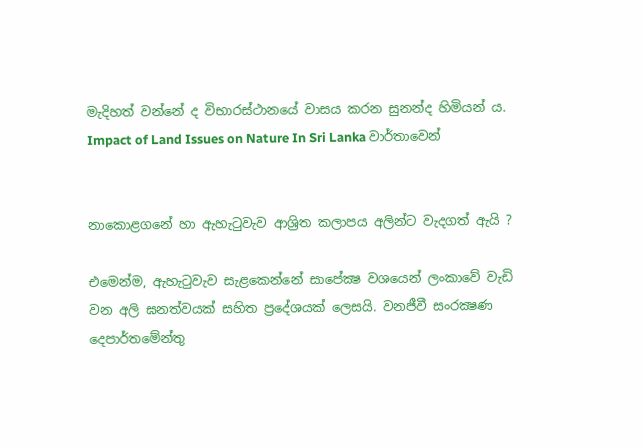මැදිහත් වන්නේ ද විභාරස්ථානයේ වාසය කරන සුනන්ද හිමියන් ය.
Impact of Land Issues on Nature In Sri Lanka වාර්තාවෙන්


නාකොළගනේ හා ඇහැටුවැව ආශ්‍රිත කලාපය අලින්ට වැදගත් ඇයි ?

එමෙන්ම, ඇහැටුවැව සැළකෙන්නේ සාපේක්‍ෂ වශයෙන් ලංකාවේ වැඩි වන අලි ඝනත්වයක් සහිත ප්‍රදේශයක් ලෙසයි. වනජීවී සංරක්‍ෂණ දෙපාර්තමේන්තු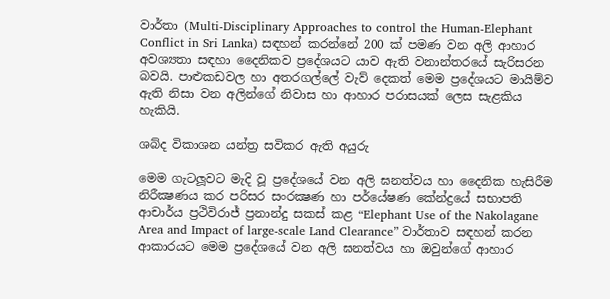වාර්තා (Multi-Disciplinary Approaches to control the Human-Elephant Conflict in Sri Lanka) සඳහන් කරන්නේ 200 ක් පමණ වන අලි ආහාර අවශ්‍යතා සඳහා දෛනිකව ප්‍රදේශයට යාව ඇති වනාන්තරයේ සැරිසරන බවයි. පාළුකඩවල හා අතරගල්ලේ වැව් දෙකත් මෙම ප්‍රදේශයට මායිම්ව ඇති නිසා වන අලින්ගේ නිවාස හා ආහාර පරාසයක් ලෙස සැළකිය හැකියි.

ශබ්ද විකාශන යන්ත්‍ර සවිකර ඇති අයුරු

මෙම ගැටලූවට මැදි වූ ප්‍රදේශයේ වන අලි ඝනත්වය හා දෛනික හැසිරීම නිරීක්‍ෂණය කර පරිසර සංරක්‍ෂණ හා පර්යේෂණ කේන්ද්‍රයේ සභාපති ආචාර්ය ප්‍රථිවිරාජ් ප්‍රනාන්දු සකස් කළ “Elephant Use of the Nakolagane Area and Impact of large-scale Land Clearance” වාර්තාව සඳහන් කරන ආකාරයට මෙම ප්‍රදේශයේ වන අලි ඝනත්වය හා ඔවුන්ගේ ආහාර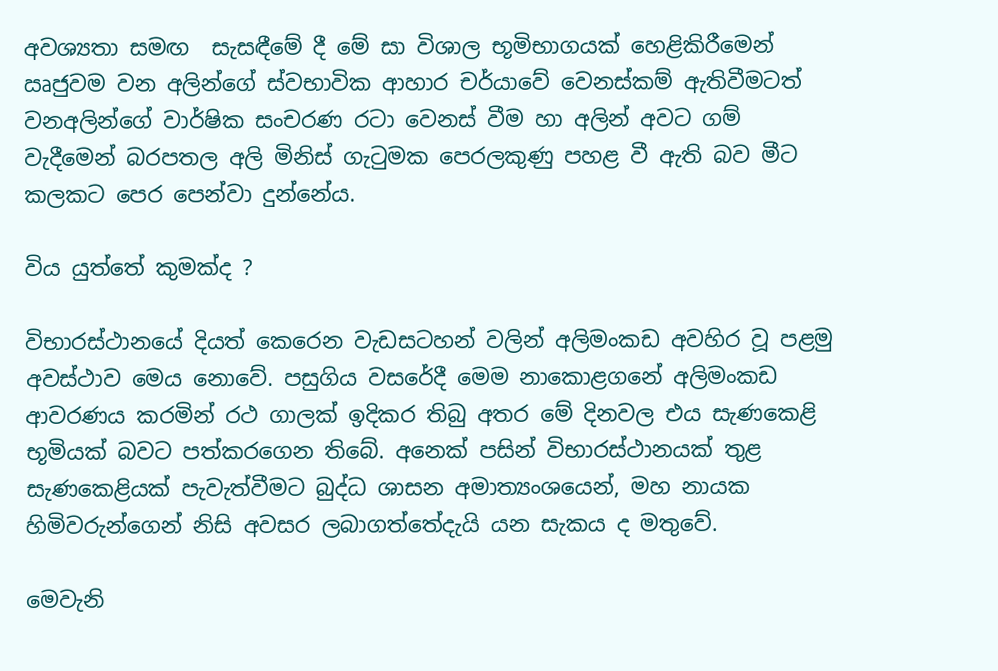අවශ්‍යතා සමඟ  සැසඳීමේ දී මේ සා විශාල භූමිභාගයක් හෙළිකිරීමෙන් ඍජුවම වන අලින්ගේ ස්වභාවික ආහාර චර්යාවේ වෙනස්කම් ඇතිවීමටත් වනඅලින්ගේ වාර්ෂික සංචරණ රටා වෙනස් වීම හා අලින් අවට ගම් වැදීමෙන් බරපතල අලි මිනිස් ගැටුමක පෙරලකුණු පහළ වී ඇති බව මීට කලකට පෙර පෙන්වා දුන්නේය.

විය යුත්තේ කුමක්ද ?

විභාරස්ථානයේ දියත් කෙරෙන වැඩසටහන් වලින් අලිමංකඩ අවහිර වූ පළමු අවස්ථාව මෙය නොවේ. පසුගිය වසරේදී මෙම නාකොළගනේ අලිමංකඩ ආවරණය කරමින් රථ ගාලක් ඉදිකර තිබු අතර මේ දිනවල එය සැණකෙළි භූමියක් බවට පත්කරගෙන තිබේ. අනෙක් පසින් විභාරස්ථානයක් තුළ සැණකෙළියක් පැවැත්වීමට බුද්ධ ශාසන අමාත්‍යංශයෙන්, මහ නායක හිමිවරුන්ගෙන් නිසි අවසර ලබාගත්තේදැයි යන සැකය ද මතුවේ.

මෙවැනි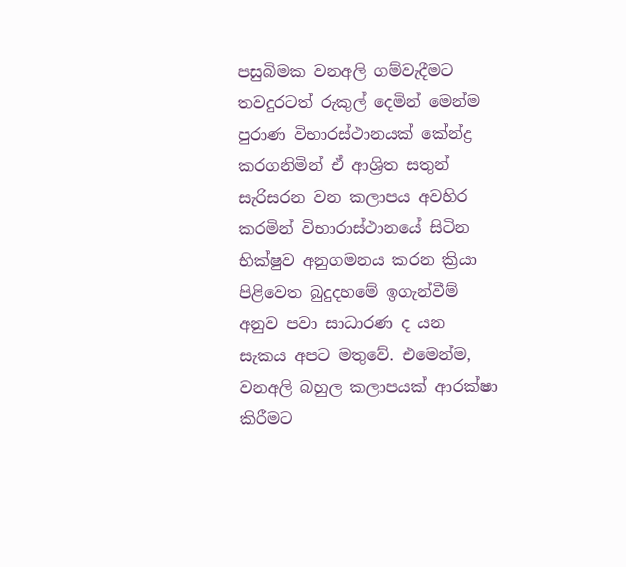පසුබිමක වනඅලි ගම්වැදීමට තවදුරටත් රුකුල් දෙමින් මෙන්ම පුරාණ විභාරස්ථානයක් කේන්ද්‍ර කරගනිමින් ඒ ආශ්‍රිත සතුන් සැරිසරන වන කලාපය අවහිර කරමින් විභාරාස්ථානයේ සිටින භික්ෂුව අනුගමනය කරන ක්‍රියා පිළිවෙත බුදුදහමේ ඉගැන්වීම් අනුව පවා සාධාරණ ද යන සැකය අපට මතුවේ. එමෙන්ම, වනඅලි බහුල කලාපයක් ආරක්ෂා කිරීමට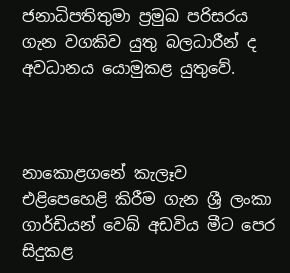ජනාධිපතිතුමා ප්‍රමුඛ පරිසරය ගැන වගකිව යුතු බලධාරීන් ද අවධානය යොමුකළ යුතුවේ.



නාකොළගනේ කැලෑව එළිපෙහෙළි කිරීම ගැන ශ්‍රී ලංකා ගාර්ඩියන් වෙබ් අඩවිය මීට පෙර සිදුකළ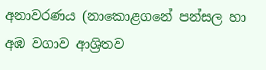අනාවරණය (නාකොළගනේ පන්සල හා අඹ වගාව ආශ්‍රිතව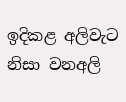ඉදිකළ අලිවැට නිසා වනඅලි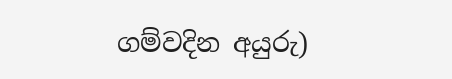ගම්වදින අයුරු)